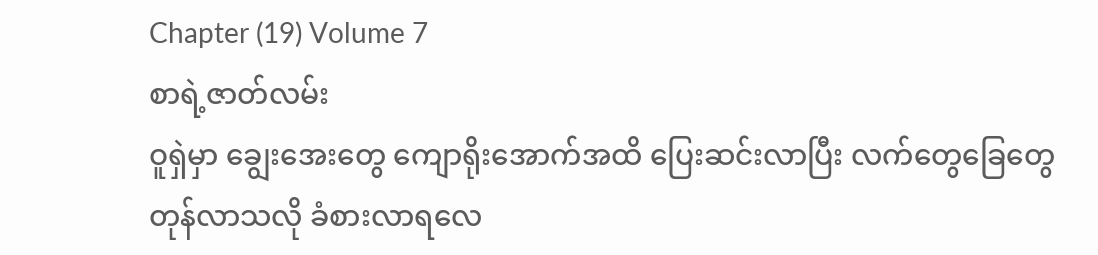Chapter (19) Volume 7
စာရဲ့ဇာတ်လမ်း
ဝူရှဲမှာ ချွေးအေးတွေ ကျောရိုးအောက်အထိ ပြေးဆင်းလာပြီး လက်တွေခြေတွေ တုန်လာသလို ခံစားလာရလေ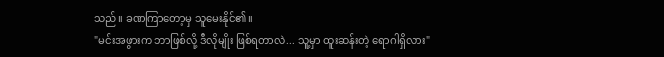သည်။ ခဏကြာတော့မှ သူမေးနိုင်၏။
"မင်းအဖွားက ဘာဖြစ်လို့ ဒီလိုမျိုး ဖြစ်ရတာလဲ... သူ့မှာ ထူးဆန်းတဲ့ ရောဂါရှိလား"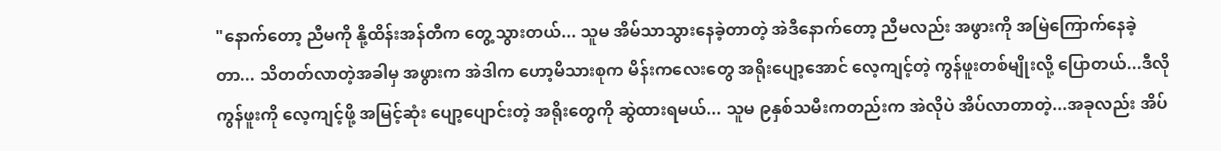"နောက်တော့ ညီမကို နို့ထိန်းအန်တီက တွေ့သွားတယ်... သူမ အိမ်သာသွားနေခဲ့တာတဲ့ အဲဒီနောက်တော့ ညီမလည်း အဖွားကို အမြဲကြောက်နေခဲ့တာ... သိတတ်လာတဲ့အခါမှ အဖွားက အဲဒါက ဟော့မိသားစုက မိန်းကလေးတွေ အရိုးပျော့အောင် လေ့ကျင့်တဲ့ ကွန်ဖူးတစ်မျိုးလို့ ပြောတယ်...ဒီလို ကွန်ဖူးကို လေ့ကျင့်ဖို့ အမြင့်ဆုံး ပျော့ပျောင်းတဲ့ အရိုးတွေကို ဆွဲထားရမယ်... သူမ ၉နှစ်သမီးကတည်းက အဲလိုပဲ အိပ်လာတာတဲ့...အခုလည်း အိပ်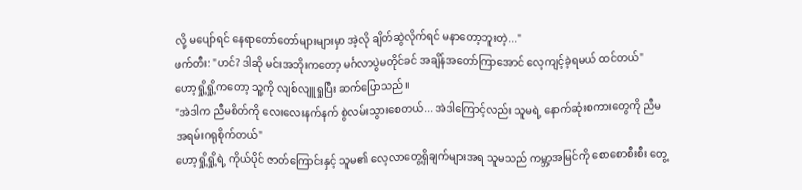လို့ မပျော်ရင် နေရာတော်တော်များများမှာ အဲ့လို ချိတ်ဆွဲလိုက်ရင် မနာတော့ဘူးတဲ့..."
ဖက်တီး: "ဟင်? ဒါဆို မင်းအဘိုးကတော့ မင်္ဂလာပွဲမတိုင်ခင် အချိန်အတော်ကြာအောင် လေ့ကျင့်ခဲ့ရမယ် ထင်တယ်"
ဟော့ရှို့ရှို့ကတော့ သူ့ကို လျစ်လျူရှုပြီး ဆက်ပြောသည်။
"အဲဒါက ညီမစိတ်ကို လေးလေးနက်နက် စွဲလမ်းသွားစေတယ်... အဲဒါကြောင့်လည်း သူမရဲ့ နောက်ဆုံးစကားတွေကို ညီမ အရမ်းဂရုစိုက်တယ်"
ဟော့ရှို့ရှို့ရဲ့ ကိုယ်ပိုင် ဇာတ်ကြောင်းနှင့် သူမ၏ လေ့လာတွေ့ရှိချက်များအရ သူမသည် ကမ္ဘာ့အမြင်ကို စောစောစီးစီး တွေ့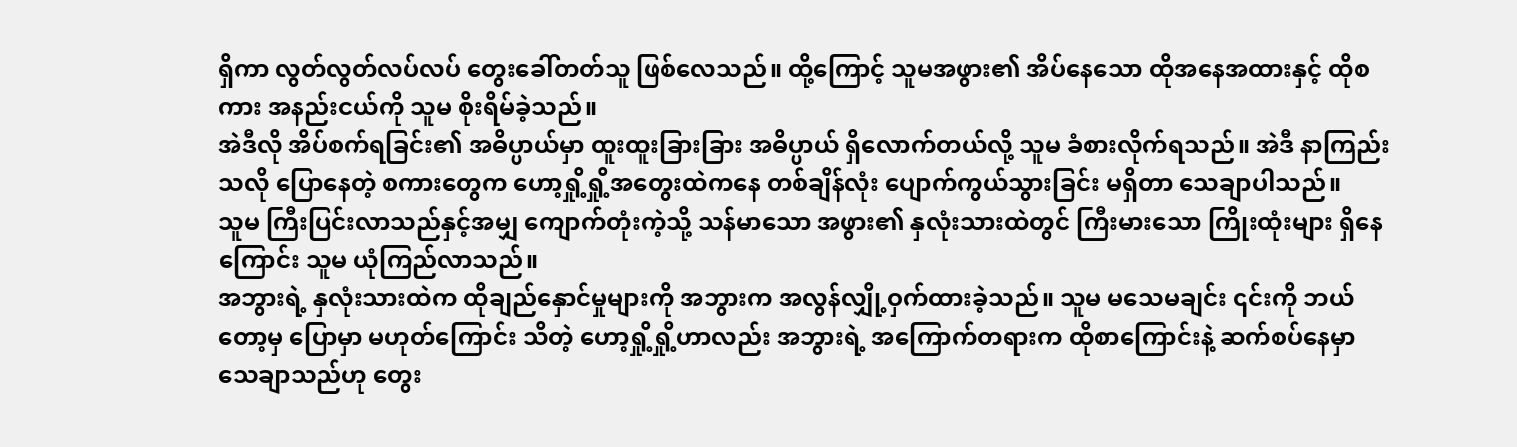ရှိကာ လွတ်လွတ်လပ်လပ် တွေးခေါ်တတ်သူ ဖြစ်လေသည်။ ထို့ကြောင့် သူမအဖွား၏ အိပ်နေသော ထိုအနေအထားနှင့် ထိုစကား အနည်းငယ်ကို သူမ စိုးရိမ်ခဲ့သည်။
အဲဒီလို အိပ်စက်ရခြင်း၏ အဓိပ္ပာယ်မှာ ထူးထူးခြားခြား အဓိပ္ပာယ် ရှိလောက်တယ်လို့ သူမ ခံစားလိုက်ရသည်။ အဲဒီ နာကြည်းသလို ပြောနေတဲ့ စကားတွေက ဟော့ရှို့ရှို့အတွေးထဲကနေ တစ်ချိန်လုံး ပျောက်ကွယ်သွားခြင်း မရှိတာ သေချာပါသည်။
သူမ ကြီးပြင်းလာသည်နှင့်အမျှ ကျောက်တုံးကဲ့သို့ သန်မာသော အဖွား၏ နှလုံးသားထဲတွင် ကြီးမားသော ကြိုးထုံးများ ရှိနေကြောင်း သူမ ယုံကြည်လာသည်။
အဘွားရဲ့ နှလုံးသားထဲက ထိုချည်နှောင်မှုများကို အဘွားက အလွန်လျှို့ဝှက်ထားခဲ့သည်။ သူမ မသေမချင်း ၎င်းကို ဘယ်တော့မှ ပြောမှာ မဟုတ်ကြောင်း သိတဲ့ ဟော့ရှို့ရှို့ဟာလည်း အဘွားရဲ့ အကြောက်တရားက ထိုစာကြောင်းနဲ့ ဆက်စပ်နေမှာ သေချာသည်ဟု တွေး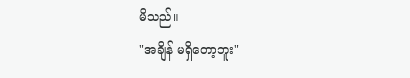မိသည်။
"အချိန် မရှိတော့ဘူး"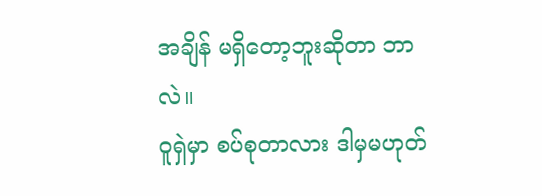အချိန် မရှိတော့ဘူးဆိုတာ ဘာလဲ။
ဝူရှဲမှာ စပ်စုတာလား ဒါမှမဟုတ်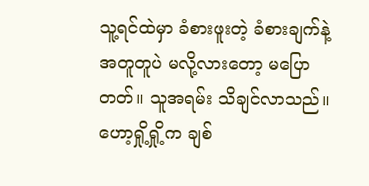သူ့ရင်ထဲမှာ ခံစားဖူးတဲ့ ခံစားချက်နဲ့ အတူတူပဲ မလို့လားတော့ မပြောတတ်။ သူအရမ်း သိချင်လာသည်။ ဟော့ရှို့ရှို့က ချစ်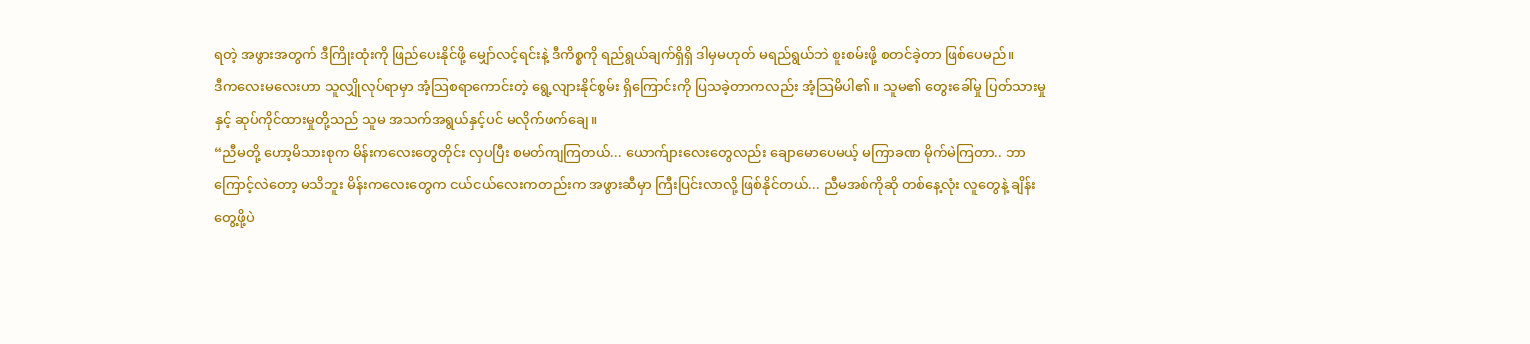ရတဲ့ အဖွားအတွက် ဒီကြိုးထုံးကို ဖြည်ပေးနိုင်ဖို့ မျှော်လင့်ရင်းနဲ့ ဒီကိစ္စကို ရည်ရွယ်ချက်ရှိရှိ ဒါမှမဟုတ် မရည်ရွယ်ဘဲ စူးစမ်းဖို့ စတင်ခဲ့တာ ဖြစ်ပေမည်။
ဒီကလေးမလေးဟာ သူလျှိုလုပ်ရာမှာ အံ့သြစရာကောင်းတဲ့ ရွေ့လျားနိုင်စွမ်း ရှိကြောင်းကို ပြသခဲ့တာကလည်း အံ့သြမိပါ၏။ သူမ၏ တွေးခေါ်မှု ပြတ်သားမှုနှင့် ဆုပ်ကိုင်ထားမှုတို့သည် သူမ အသက်အရွယ်နှင့်ပင် မလိုက်ဖက်ချေ။
“ညီမတို့ ဟော့မိသားစုက မိန်းကလေးတွေတိုင်း လှပပြီး စမတ်ကျကြတယ်... ယောက်ျားလေးတွေလည်း ချောမောပေမယ့် မကြာခဏ မိုက်မဲကြတာ.. ဘာကြောင့်လဲတော့ မသိဘူး မိန်းကလေးတွေက ငယ်ငယ်လေးကတည်းက အဖွားဆီမှာ ကြီးပြင်းလာလို့ ဖြစ်နိုင်တယ်... ညီမအစ်ကိုဆို တစ်နေ့လုံး လူတွေနဲ့ ချိန်းတွေ့ဖို့ပဲ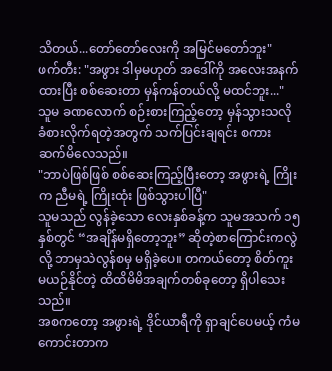သိတယ်...တော်တော်လေးကို အမြင်မတော်ဘူး"
ဖက်တီး: "အဖွား ဒါမှမဟုတ် အဒေါ်ကို အလေးအနက်ထားပြီး စစ်ဆေးတာ မှန်ကန်တယ်လို့ မထင်ဘူး..."
သူမ ခဏလောက် စဉ်းစားကြည့်တော့ မှန်သွားသလို ခံစားလိုက်ရတဲ့အတွက် သက်ပြင်းချရင်း စကား ဆက်မိလေသည်။
"ဘာပဲဖြစ်ဖြစ် စစ်ဆေးကြည့်ပြီးတော့ အဖွားရဲ့ ကြိုးက ညီမရဲ့ ကြိုးထုံး ဖြစ်သွားပါပြီ"
သူမသည် လွန်ခဲ့သော လေးနှစ်ခန့်က သူမအသက် ၁၅ နှစ်တွင် “အချိန်မရှိတော့ဘူး” ဆိုတဲ့စာကြောင်းကလွဲလို့ ဘာမှသဲလွန်စမှ မရှိခဲ့ပေ။ တကယ်တော့ စိတ်ကူးမယဉ်နိုင်တဲ့ ထိထိမိမိအချက်တစ်ခုတော့ ရှိပါသေးသည်။
အစကတော့ အဖွားရဲ့ ဒိုင်ယာရီကို ရှာချင်ပေမယ့် ကံမကောင်းတာက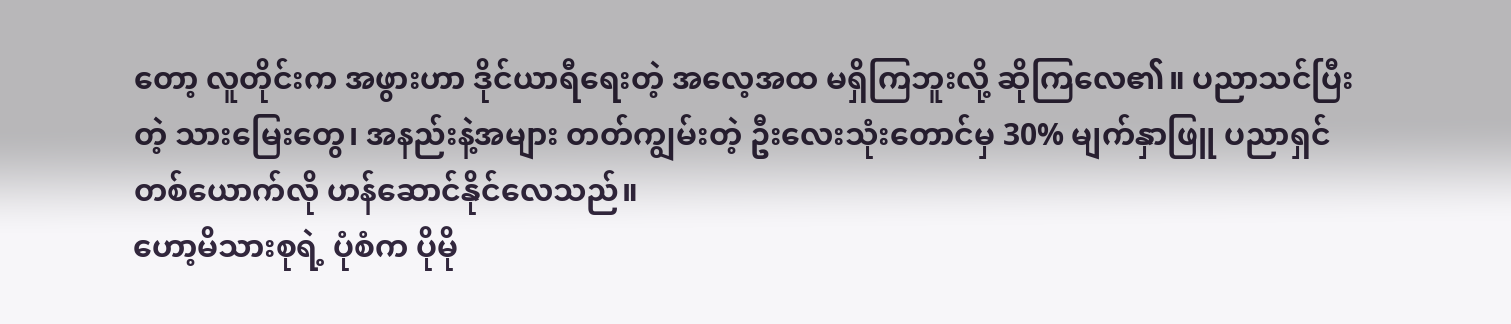တော့ လူတိုင်းက အဖွားဟာ ဒိုင်ယာရီရေးတဲ့ အလေ့အထ မရှိကြဘူးလို့ ဆိုကြလေ၏။ ပညာသင်ပြီးတဲ့ သားမြေးတွေ၊ အနည်းနဲ့အများ တတ်ကျွမ်းတဲ့ ဦးလေးသုံးတောင်မှ 30% မျက်နှာဖြူ ပညာရှင်တစ်ယောက်လို ဟန်ဆောင်နိုင်လေသည်။
ဟော့မိသားစုရဲ့ ပုံစံက ပိုမို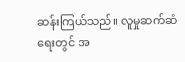ဆန်းကြယ်သည်။ လူမှုဆက်ဆံရေးတွင် အ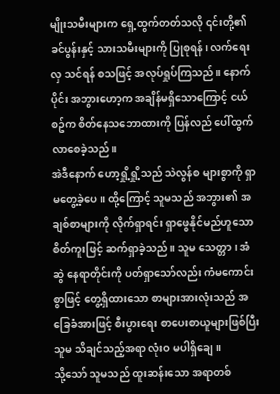မျိုးသမီးများက ရှေ့ထွက်တတ်သလို ၎င်းတို့၏ခင်ပွန်းနှင့် သားသမီးများကို ပြုစုရန်၊ လက်ရေးလှ သင်ရန် စသဖြင့် အလုပ်ရှုပ်ကြသည်။ နောက်ပိုင်း အဘွားဟော့က အချိန်မရှိသောကြောင့် ငယ်စဥ်က စိတ်နေသဘောထားကို ပြန်လည် ပေါ်ထွက်လာစေခဲ့သည်။
အဲဒီနောက် ဟော့ရှို့ရှို့သည် သဲလွန်စ များစွာကို ရှာမတွေ့ခဲ့ပေ။ ထို့ကြောင့် သူမသည် အဘွား၏ အချစ်စာများကို လိုက်ရှာရင်း ရှာဖွေနိုင်မည်ဟူသော စိတ်ကူးဖြင့် ဆက်ရှာခဲ့သည်။ သူမ သေတ္တာ၊ အံဆွဲ နေရာတိုင်းကို ပတ်ရှာသော်လည်း ကံမကောင်းစွာဖြင့် တွေ့ရှိထားသော စာများအားလုံးသည် အခြေခံအားဖြင့် စီးပွားရေး စာပေးစာယူများဖြစ်ပြီး သူမ သိချင်သည့်အရာ လုံးဝ မပါရှိချေ။
သို့သော် သူမသည် ထူးဆန်းသော အရာတစ်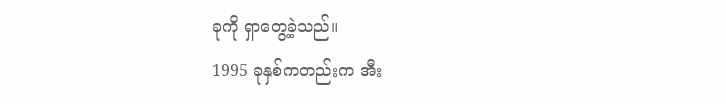ခုကို ရှာတွေ့ခဲ့သည်။
1995 ခုနှစ်ကတည်းက အီး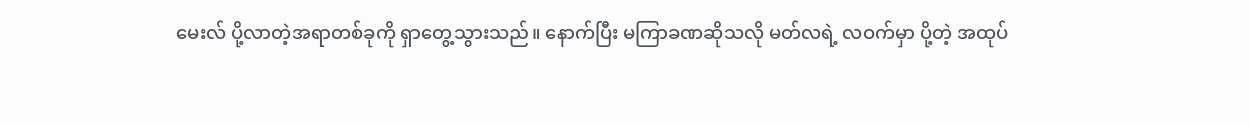မေးလ် ပို့လာတဲ့အရာတစ်ခုကို ရှာတွေ့သွားသည်။ နောက်ပြီး မကြာခဏဆိုသလို မတ်လရဲ့ လဝက်မှာ ပို့တဲ့ အထုပ်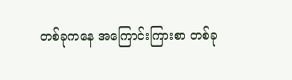တစ်ခုကနေ အကြောင်းကြားစာ တစ်ခု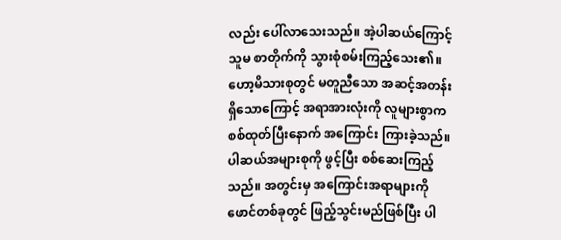လည်း ပေါ်လာသေးသည်။ အဲ့ပါဆယ်ကြောင့် သူမ စာတိုက်ကို သွားစုံစမ်းကြည့်သေး၏။ ဟော့မိသားစုတွင် မတူညီသော အဆင့်အတန်းရှိသောကြောင့် အရာအားလုံးကို လူများစွာက စစ်ထုတ်ပြီးနောက် အကြောင်း ကြားခဲ့သည်။
ပါဆယ်အများစုကို ဖွင့်ပြီး စစ်ဆေးကြည့်သည်။ အတွင်းမှ အကြောင်းအရာများကို ဖောင်တစ်ခုတွင် ဖြည့်သွင်းမည်ဖြစ်ပြီး ပါ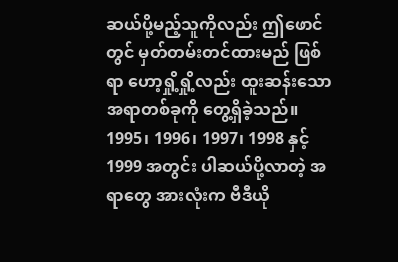ဆယ်ပို့မည့်သူကိုလည်း ဤဖောင်တွင် မှတ်တမ်းတင်ထားမည် ဖြစ်ရာ ဟော့ရှို့ရှို့လည်း ထူးဆန်းသော အရာတစ်ခုကို တွေ့ရှိခဲ့သည်။
1995၊ 1996၊ 1997၊ 1998 နှင့် 1999 အတွင်း ပါဆယ်ပို့လာတဲ့ အရာတွေ အားလုံးက ဗီဒီယို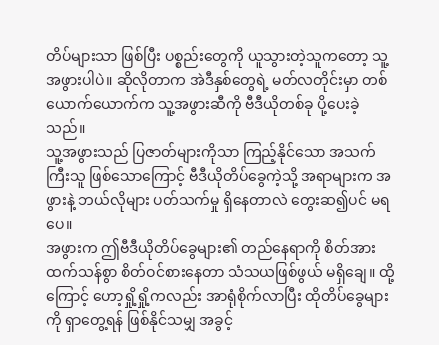တိပ်များသာ ဖြစ်ပြီး ပစ္စည်းတွေကို ယူသွားတဲ့သူကတော့ သူ့အဖွားပါပဲ။ ဆိုလိုတာက အဲဒီနှစ်တွေရဲ့ မတ်လတိုင်းမှာ တစ်ယောက်ယောက်က သူ့အဖွားဆီကို ဗီဒီယိုတစ်ခု ပို့ပေးခဲ့သည်။
သူ့အဖွားသည် ပြဇာတ်များကိုသာ ကြည့်နိုင်သော အသက်ကြီးသူ ဖြစ်သောကြောင့် ဗီဒီယိုတိပ်ခွေကဲ့သို့ အရာများက အဖွားနဲ့ ဘယ်လိုများ ပတ်သက်မှု ရှိနေတာလဲ တွေးဆ၍ပင် မရပေ။
အဖွားက ဤဗီဒီယိုတိပ်ခွေများ၏ တည်နေရာကို စိတ်အားထက်သန်စွာ စိတ်ဝင်စားနေတာ သံသယဖြစ်ဖွယ် မရှိချေ။ ထို့ကြောင့် ဟော့ရှို့ရှို့ကလည်း အာရုံစိုက်လာပြီး ထိုတိပ်ခွေများကို ရှာတွေ့ရန် ဖြစ်နိုင်သမျှ အခွင့်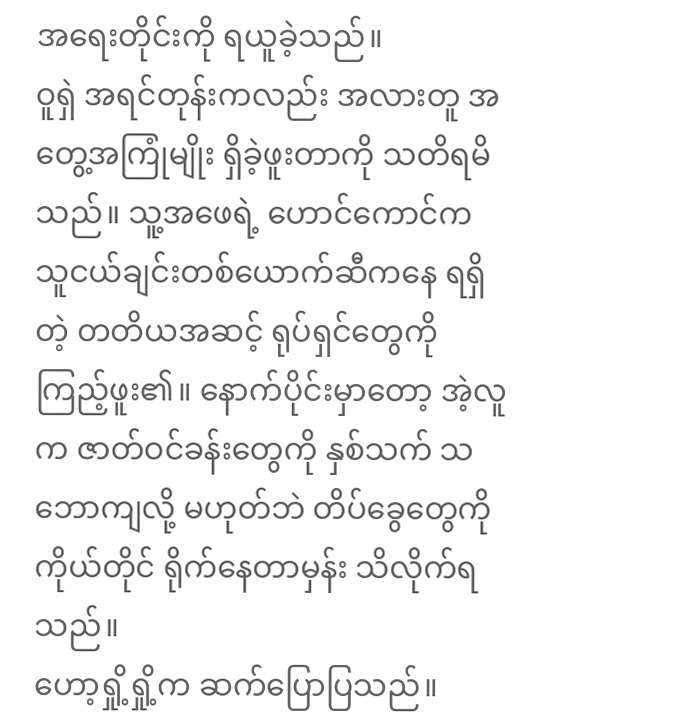အရေးတိုင်းကို ရယူခဲ့သည်။
ဝူရှဲ အရင်တုန်းကလည်း အလားတူ အတွေ့အကြုံမျိုး ရှိခဲ့ဖူးတာကို သတိရမိသည်။ သူ့အဖေရဲ့ ဟောင်ကောင်က သူငယ်ချင်းတစ်ယောက်ဆီကနေ ရရှိတဲ့ တတိယအဆင့် ရုပ်ရှင်တွေကို ကြည့်ဖူး၏။ နောက်ပိုင်းမှာတော့ အဲ့လူက ဇာတ်ဝင်ခန်းတွေကို နှစ်သက် သဘောကျလို့ မဟုတ်ဘဲ တိပ်ခွေတွေကို ကိုယ်တိုင် ရိုက်နေတာမှန်း သိလိုက်ရသည်။
ဟော့ရှို့ရှို့က ဆက်ပြောပြသည်။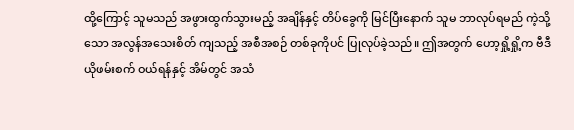ထို့ကြောင့် သူမသည် အဖွားထွက်သွားမည့် အချိန်နှင့် တိပ်ခွေကို မြင်ပြီးနောက် သူမ ဘာလုပ်ရမည် ကဲ့သို့သော အလွန်အသေးစိတ် ကျသည့် အစီအစဉ် တစ်ခုကိုပင် ပြုလုပ်ခဲ့သည်။ ဤအတွက် ဟော့ရှို့ရှို့က ဗီဒီယိုဖမ်းစက် ဝယ်ရန်နှင့် အိမ်တွင် အသံ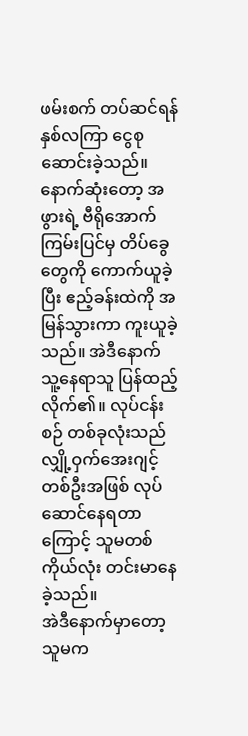ဖမ်းစက် တပ်ဆင်ရန် နှစ်လကြာ ငွေစုဆောင်းခဲ့သည်။
နောက်ဆုံးတော့ အဖွားရဲ့ ဗီရိုအောက် ကြမ်းပြင်မှ တိပ်ခွေတွေကို ကောက်ယူခဲ့ပြီး ဧည့်ခန်းထဲကို အမြန်သွားကာ ကူးယူခဲ့သည်။ အဲဒီနောက် သူ့နေရာသူ ပြန်ထည့်လိုက်၏။ လုပ်ငန်းစဉ် တစ်ခုလုံးသည် လျှို့ဝှက်အေးဂျင့် တစ်ဦးအဖြစ် လုပ်ဆောင်နေရတာကြောင့် သူမတစ်ကိုယ်လုံး တင်းမာနေခဲ့သည်။
အဲဒီနောက်မှာတော့ သူမက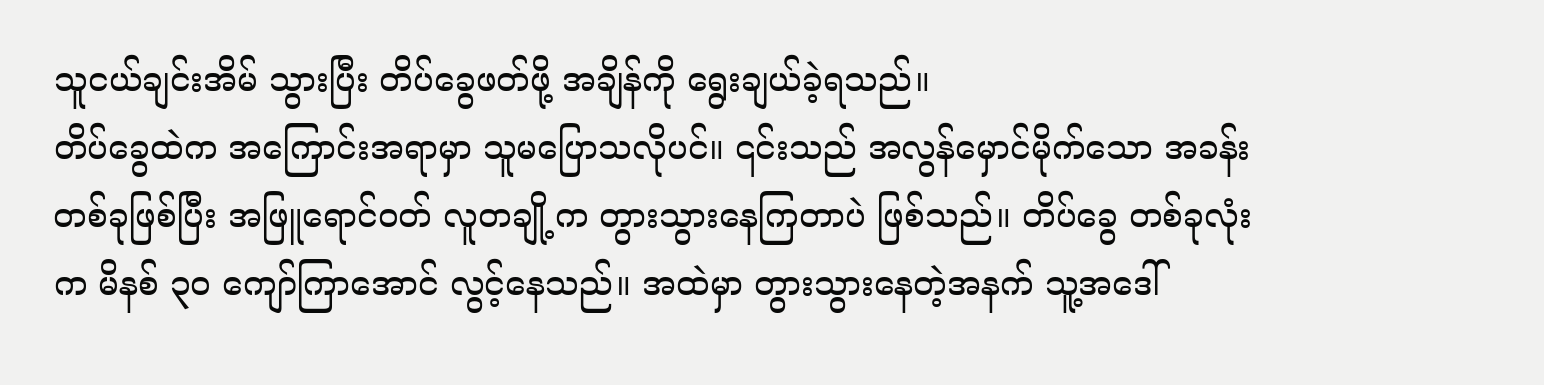သူငယ်ချင်းအိမ် သွားပြီး တိပ်ခွေဖတ်ဖို့ အချိန်ကို ရွေးချယ်ခဲ့ရသည်။
တိပ်ခွေထဲက အကြောင်းအရာမှာ သူမပြောသလိုပင်။ ၎င်းသည် အလွန်မှောင်မိုက်သော အခန်းတစ်ခုဖြစ်ပြီး အဖြူရောင်ဝတ် လူတချို့က တွားသွားနေကြတာပဲ ဖြစ်သည်။ တိပ်ခွေ တစ်ခုလုံးက မိနစ် ၃၀ ကျော်ကြာအောင် လွင့်နေသည်။ အထဲမှာ တွားသွားနေတဲ့အနက် သူ့အဒေါ်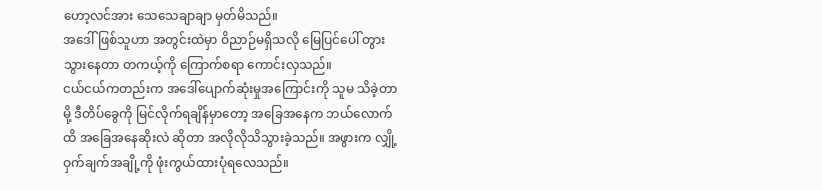ဟော့လင်အား သေသေချာချာ မှတ်မိသည်။
အဒေါ်ဖြစ်သူဟာ အတွင်းထဲမှာ ဝိညာဉ်မရှိသလို မြေပြင်ပေါ် တွားသွားနေတာ တကယ့်ကို ကြောက်စရာ ကောင်းလှသည်။
ငယ်ငယ်ကတည်းက အဒေါ်ပျောက်ဆုံးမှုအကြောင်းကို သူမ သိခဲ့တာမို့ ဒီတိပ်ခွေကို မြင်လိုက်ရချိန်မှာတော့ အခြေအနေက ဘယ်လောက်ထိ အခြေအနေဆိုးလဲ ဆိုတာ အလိုလိုသိသွားခဲ့သည်။ အဖွားက လျှို့ဝှက်ချက်အချို့ကို ဖုံးကွယ်ထားပုံရလေသည်။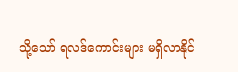သို့သော် ရလဒ်ကောင်းများ မရှိလာနိုင်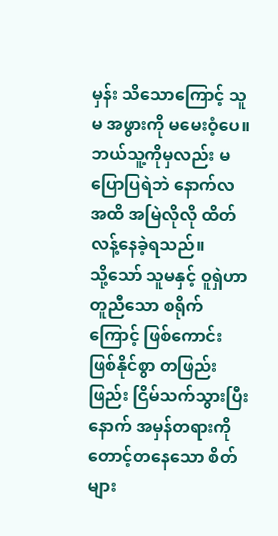မှန်း သိသောကြောင့် သူမ အဖွားကို မမေးဝံ့ပေ။ ဘယ်သူ့ကိုမှလည်း မပြောပြရဲဘဲ နောက်လအထိ အမြဲလိုလို ထိတ်လန့်နေခဲ့ရသည်။
သို့သော် သူမနှင့် ဝူရှဲဟာ တူညီသော စရိုက်ကြောင့် ဖြစ်ကောင်းဖြစ်နိုင်စွာ တဖြည်းဖြည်း ငြိမ်သက်သွားပြီးနောက် အမှန်တရားကို တောင့်တနေသော စိတ်များ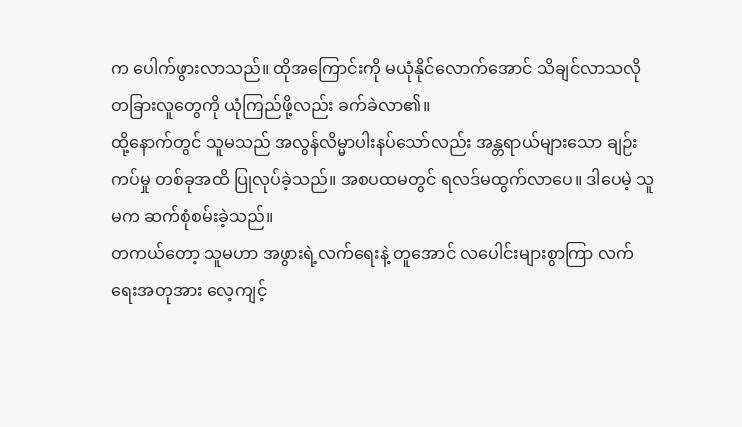က ပေါက်ဖွားလာသည်။ ထိုအကြောင်းကို မယုံနိုင်လောက်အောင် သိချင်လာသလို တခြားလူတွေကို ယုံကြည်ဖို့လည်း ခက်ခဲလာ၏။
ထို့နောက်တွင် သူမသည် အလွန်လိမ္မာပါးနပ်သော်လည်း အန္တရာယ်များသော ချဉ်းကပ်မှု တစ်ခုအထိ ပြုလုပ်ခဲ့သည်။ အစပထမတွင် ရလဒ်မထွက်လာပေ။ ဒါပေမဲ့ သူမက ဆက်စုံစမ်းခဲ့သည်။
တကယ်တော့ သူမဟာ အဖွားရဲ့လက်ရေးနဲ့ တူအောင် လပေါင်းများစွာကြာ လက်ရေးအတုအား လေ့ကျင့်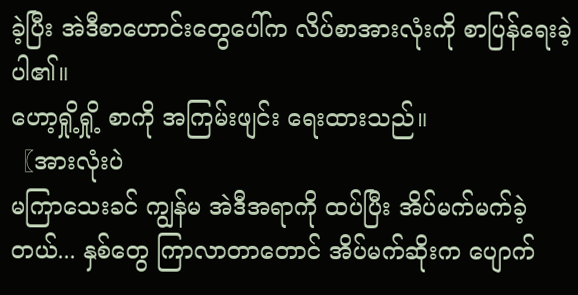ခဲ့ပြီး အဲဒီစာဟောင်းတွေပေါ်က လိပ်စာအားလုံးကို စာပြန်ရေးခဲ့ပါ၏။
ဟော့ရှို့ရှို့ စာကို အကြမ်းဖျင်း ရေးထားသည်။
〖အားလုံးပဲ
မကြာသေးခင် ကျွန်မ အဲဒီအရာကို ထပ်ပြီး အိပ်မက်မက်ခဲ့တယ်... နှစ်တွေ ကြာလာတာတောင် အိပ်မက်ဆိုးက ပျောက်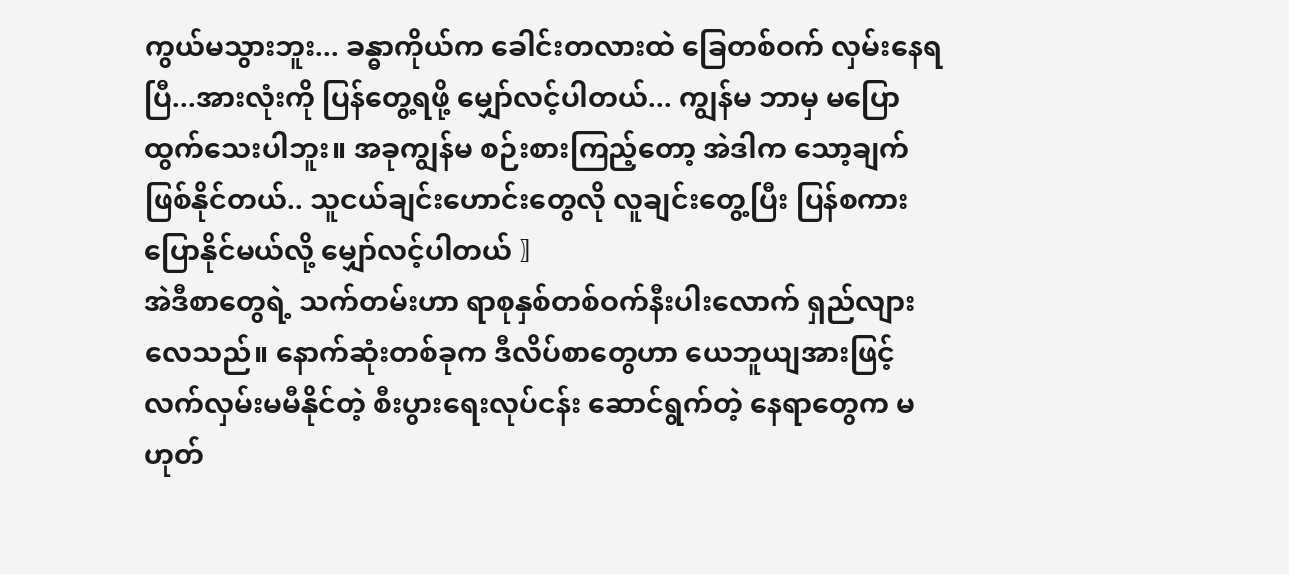ကွယ်မသွားဘူး... ခန္ဓာကိုယ်က ခေါင်းတလားထဲ ခြေတစ်ဝက် လှမ်းနေရပြီ...အားလုံးကို ပြန်တွေ့ရဖို့ မျှော်လင့်ပါတယ်... ကျွန်မ ဘာမှ မပြောထွက်သေးပါဘူး။ အခုကျွန်မ စဉ်းစားကြည့်တော့ အဲဒါက သော့ချက် ဖြစ်နိုင်တယ်.. သူငယ်ချင်းဟောင်းတွေလို လူချင်းတွေ့ပြီး ပြန်စကားပြောနိုင်မယ်လို့ မျှော်လင့်ပါတယ် 〗
အဲဒီစာတွေရဲ့ သက်တမ်းဟာ ရာစုနှစ်တစ်ဝက်နီးပါးလောက် ရှည်လျားလေသည်။ နောက်ဆုံးတစ်ခုက ဒီလိပ်စာတွေဟာ ယေဘူယျအားဖြင့် လက်လှမ်းမမီနိုင်တဲ့ စီးပွားရေးလုပ်ငန်း ဆောင်ရွက်တဲ့ နေရာတွေက မဟုတ်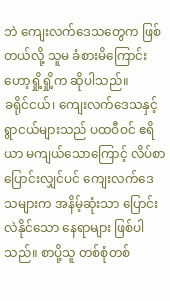ဘဲ ကျေးလက်ဒေသတွေက ဖြစ်တယ်လို့ သူမ ခံစားမိကြောင်း ဟော့ရှို့ရှို့က ဆိုပါသည်။
ခရိုင်ငယ်၊ ကျေးလက်ဒေသနှင့် ရွာငယ်များသည် ပထဝီဝင် ဧရိယာ မကျယ်သောကြောင့် လိပ်စာပြောင်းလျှင်ပင် ကျေးလက်ဒေသများက အနိမ့်ဆုံးသာ ပြောင်းလဲနိုင်သော နေရာများ ဖြစ်ပါသည်။ စာပို့သူ တစ်စုံတစ်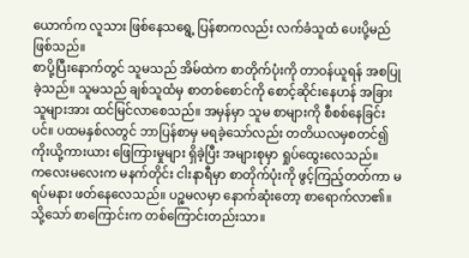ယောက်က လူသား ဖြစ်နေသရွေ့ ပြန်စာကလည်း လက်ခံသူထံ ပေးပို့မည်ဖြစ်သည်။
စာပို့ပြီးနောက်တွင် သူမသည် အိမ်ထဲက စာတိုက်ပုံးကို တာဝန်ယူရန် အစပြုခဲ့သည်။ သူမသည် ချစ်သူထံမှ စာတစ်စောင်ကို စောင့်ဆိုင်းနေဟန် အခြားသူများအား ထင်မြင်လာစေသည်။ အမှန်မှာ သူမ စာများကို စီစစ်နေခြင်းပင်။ ပထမနှစ်လတွင် ဘာပြန်စာမှ မရခဲ့သော်လည်း တတိယလမှစတင်၍ ကိုးယို့ကားယား ဖြေကြားမှုများ ရှိခဲ့ပြီး အများစုမှာ ရှုပ်ထွေးလေသည်။
ကလေးမလေးက မနက်တိုင်း ငါးနာရီမှာ စာတိုက်ပုံးကို ဖွင့်ကြည့်တတ်ကာ မရပ်မနား ဖတ်နေလေသည်။ ပဉ္စမလမှာ နောက်ဆုံးတော့ စာရောက်လာ၏။ သို့သော် စာကြောင်းက တစ်ကြောင်းတည်းသာ။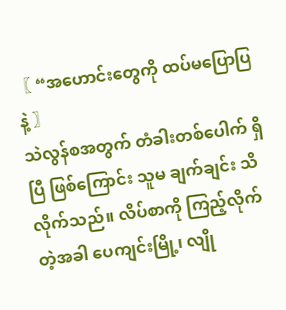〖 “အဟောင်းတွေကို ထပ်မပြောပြနဲ့ 〗
သဲလွန်စအတွက် တံခါးတစ်ပေါက် ရှိပြီ ဖြစ်ကြောင်း သူမ ချက်ချင်း သိလိုက်သည်။ လိပ်စာကို ကြည့်လိုက်တဲ့အခါ ပေကျင်းမြို့၊ လျို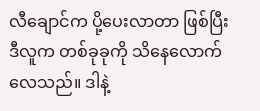လီချောင်က ပို့ပေးလာတာ ဖြစ်ပြီး ဒီလူက တစ်ခုခုကို သိနေလောက်လေသည်။ ဒါနဲ့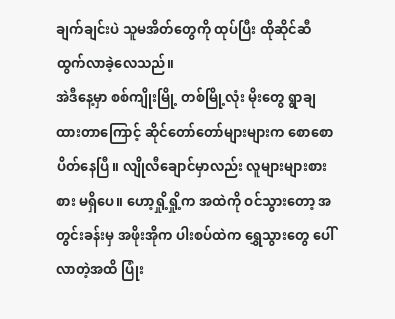ချက်ချင်းပဲ သူမအိတ်တွေကို ထုပ်ပြီး ထိုဆိုင်ဆီ ထွက်လာခဲ့လေသည်။
အဲဒီနေ့မှာ စစ်ကျိုးမြို့ တစ်မြို့လုံး မိုးတွေ ရွာချထားတာကြောင့် ဆိုင်တော်တော်များများက စောစောပိတ်နေပြီ။ လျိုလီချောင်မှာလည်း လူများများစားစား မရှိပေ။ ဟော့ရှို့ရှို့က အထဲကို ဝင်သွားတော့ အတွင်းခန်းမှ အဖိုးအိုက ပါးစပ်ထဲက ရွှေသွားတွေ ပေါ်လာတဲ့အထိ ပြုံး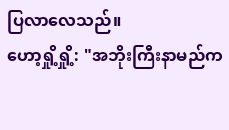ပြလာလေသည်။
ဟော့ရှို့ရှို့: "အဘိုးကြီးနာမည်က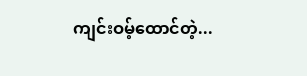ကျင်းဝမ့်ထောင်တဲ့...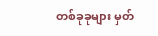တစ်ခုခုများ မှတ်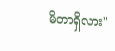မိတာရှိလား"